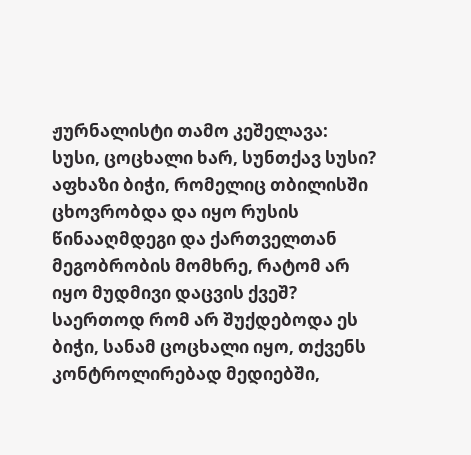ჟურნალისტი თამო კეშელავა:
სუსი, ცოცხალი ხარ, სუნთქავ სუსი?
აფხაზი ბიჭი, რომელიც თბილისში ცხოვრობდა და იყო რუსის წინააღმდეგი და ქართველთან მეგობრობის მომხრე, რატომ არ იყო მუდმივი დაცვის ქვეშ?
საერთოდ რომ არ შუქდებოდა ეს ბიჭი, სანამ ცოცხალი იყო, თქვენს კონტროლირებად მედიებში,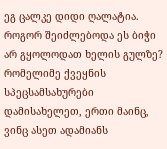ეგ ცალკე დიდი ღალატია.
როგორ შეიძლებოდა ეს ბიჭი არ გყოლოდათ ხელის გულზე? რომელიმე ქვეყნის სპეცსამსახურები დამისახელეთ, ერთი მაინც, ვინც ასეთ ადამიანს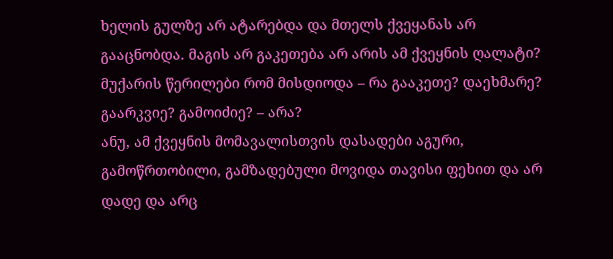ხელის გულზე არ ატარებდა და მთელს ქვეყანას არ გააცნობდა. მაგის არ გაკეთება არ არის ამ ქვეყნის ღალატი?
მუქარის წერილები რომ მისდიოდა – რა გააკეთე? დაეხმარე? გაარკვიე? გამოიძიე? – არა?
ანუ, ამ ქვეყნის მომავალისთვის დასადები აგური, გამოწრთობილი, გამზადებული მოვიდა თავისი ფეხით და არ დადე და არც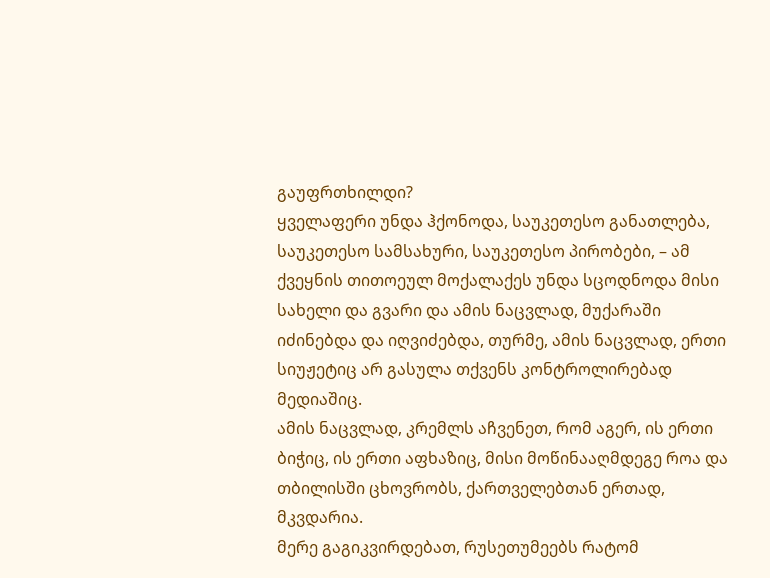გაუფრთხილდი?
ყველაფერი უნდა ჰქონოდა, საუკეთესო განათლება, საუკეთესო სამსახური, საუკეთესო პირობები, – ამ ქვეყნის თითოეულ მოქალაქეს უნდა სცოდნოდა მისი სახელი და გვარი და ამის ნაცვლად, მუქარაში იძინებდა და იღვიძებდა, თურმე, ამის ნაცვლად, ერთი სიუჟეტიც არ გასულა თქვენს კონტროლირებად მედიაშიც.
ამის ნაცვლად, კრემლს აჩვენეთ, რომ აგერ, ის ერთი ბიჭიც, ის ერთი აფხაზიც, მისი მოწინააღმდეგე როა და თბილისში ცხოვრობს, ქართველებთან ერთად, მკვდარია.
მერე გაგიკვირდებათ, რუსეთუმეებს რატომ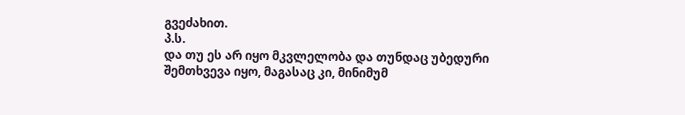გვეძახით.
პ.ს.
და თუ ეს არ იყო მკვლელობა და თუნდაც უბედური შემთხვევა იყო, მაგასაც კი, მინიმუმ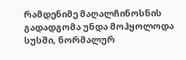რამდენიმე მაღალჩინოსნის გადადგომა უნდა მოჰყოლოდა სუსში, ნორმალურ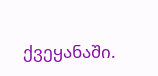ქვეყანაში.